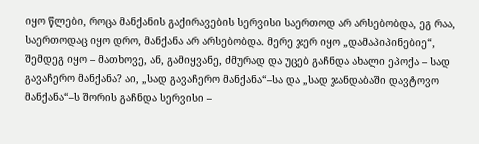იყო წლები, როცა მანქანის გაქირავების სერვისი საერთოდ არ არსებობდა, ეგ რაა, საერთოდაც იყო დრო, მანქანა არ არსებობდა. მერე ჯერ იყო „დამაპიპინებიე“, შემდეგ იყო – მათხოვე, ან, გამიყვანე, ძმურად და უცებ გაჩნდა ახალი ეპოქა – სად გავაჩერო მანქანა? აი, „სად გავაჩერო მანქანა“–სა და „სად ჯანდაბაში დავტოვო მანქანა“–ს შორის გაჩნდა სერვისი –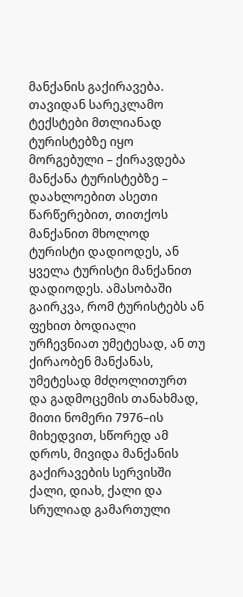მანქანის გაქირავება.
თავიდან სარეკლამო ტექსტები მთლიანად ტურისტებზე იყო მორგებული – ქირავდება მანქანა ტურისტებზე – დაახლოებით ასეთი წარწერებით, თითქოს მანქანით მხოლოდ ტურისტი დადიოდეს, ან ყველა ტურისტი მანქანით დადიოდეს. ამასობაში გაირკვა, რომ ტურისტებს ან ფეხით ბოდიალი ურჩევნიათ უმეტესად, ან თუ ქირაობენ მანქანას, უმეტესად მძღოლითურთ და გადმოცემის თანახმად, მითი ნომერი 7976–ის მიხედვით, სწორედ ამ დროს, მივიდა მანქანის გაქირავების სერვისში ქალი, დიახ, ქალი და სრულიად გამართული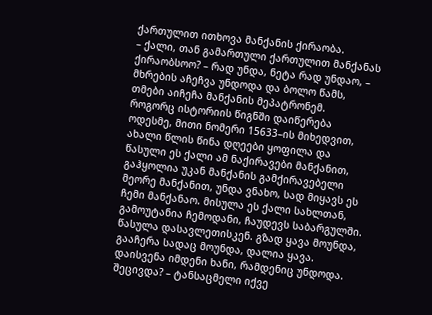ქართულით ითხოვა მანქანის ქირაობა.
– ქალი, თან გამართული ქართულით მანქანას ქირაობსოო? – რად უნდა, ნეტა რად უნდაო, – მხრების აჩეჩვა უნდოდა და ბოლო წამს, თმები აიჩეჩა მანქანის მეპატრონემ.
როგორც ისტორიის წიგნში დაიწერება ოდესმე, მითი ნომერი 15633–ის მიხედვით, ახალი წლის წინა დღეები ყოფილა და წასული ეს ქალი ამ ნაქირავები მანქანით, გაჰყოლია უკან მანქანის გამქირავებელი მეორე მანქანით, უნდა ვნახო, სად მიყავს ეს ჩემი მანქანაო. მისულა ეს ქალი სახლთან, გამოუტანია ჩემოდანი, ჩაუდევს საბარგულში. წასულა დასავლეთისკენ. გზად ყავა მოუნდა, გააჩერა სადაც მოუნდა, დალია ყავა. დაისვენა იმდენი ხანი, რამდენიც უნდოდა. შეცივდა? – ტანსაცმელი იქვე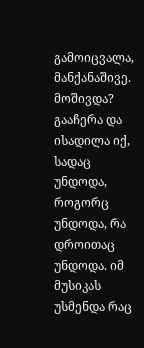გამოიცვალა, მანქანაშივე. მოშივდა? გააჩერა და ისადილა იქ, სადაც უნდოდა, როგორც უნდოდა, რა დროითაც უნდოდა. იმ მუსიკას უსმენდა რაც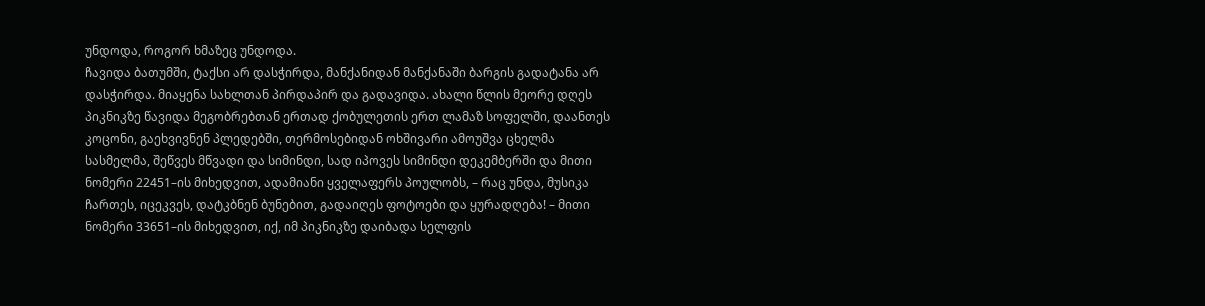უნდოდა, როგორ ხმაზეც უნდოდა.
ჩავიდა ბათუმში, ტაქსი არ დასჭირდა, მანქანიდან მანქანაში ბარგის გადატანა არ დასჭირდა. მიაყენა სახლთან პირდაპირ და გადავიდა. ახალი წლის მეორე დღეს პიკნიკზე წავიდა მეგობრებთან ერთად ქობულეთის ერთ ლამაზ სოფელში, დაანთეს კოცონი, გაეხვივნენ პლედებში, თერმოსებიდან ოხშივარი ამოუშვა ცხელმა სასმელმა, შეწვეს მწვადი და სიმინდი, სად იპოვეს სიმინდი დეკემბერში და მითი ნომერი 22451–ის მიხედვით, ადამიანი ყველაფერს პოულობს, – რაც უნდა, მუსიკა ჩართეს, იცეკვეს, დატკბნენ ბუნებით, გადაიღეს ფოტოები და ყურადღება! – მითი ნომერი 33651–ის მიხედვით, იქ, იმ პიკნიკზე დაიბადა სელფის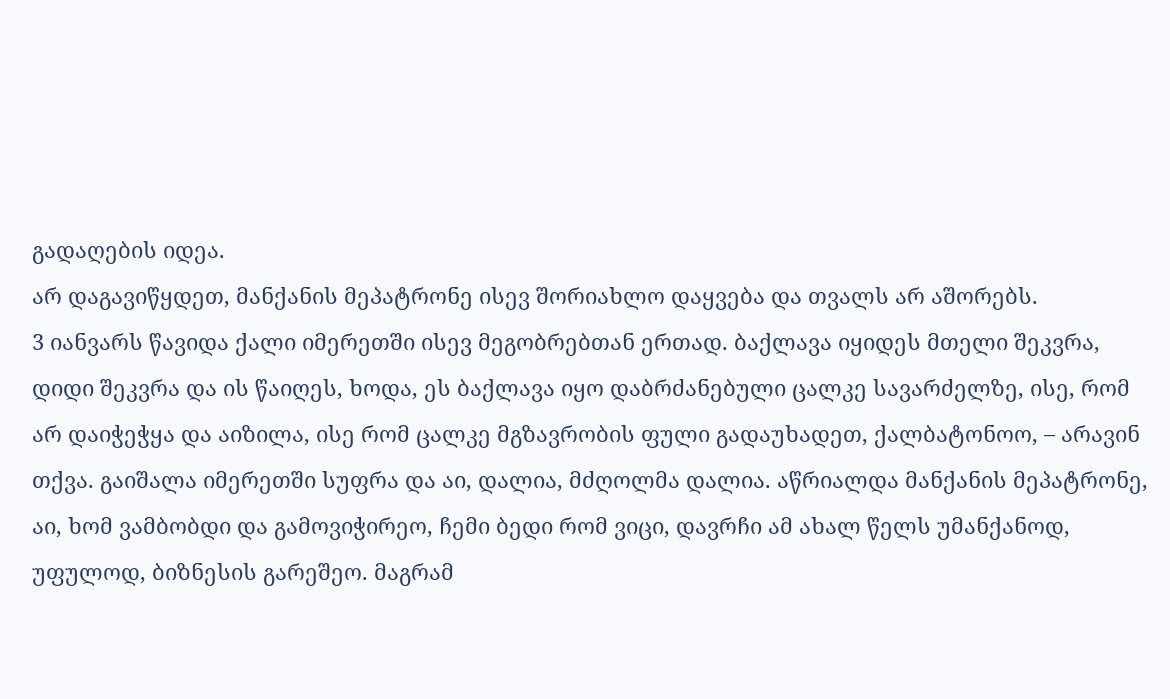გადაღების იდეა.
არ დაგავიწყდეთ, მანქანის მეპატრონე ისევ შორიახლო დაყვება და თვალს არ აშორებს.
3 იანვარს წავიდა ქალი იმერეთში ისევ მეგობრებთან ერთად. ბაქლავა იყიდეს მთელი შეკვრა, დიდი შეკვრა და ის წაიღეს, ხოდა, ეს ბაქლავა იყო დაბრძანებული ცალკე სავარძელზე, ისე, რომ არ დაიჭეჭყა და აიზილა, ისე რომ ცალკე მგზავრობის ფული გადაუხადეთ, ქალბატონოო, – არავინ თქვა. გაიშალა იმერეთში სუფრა და აი, დალია, მძღოლმა დალია. აწრიალდა მანქანის მეპატრონე, აი, ხომ ვამბობდი და გამოვიჭირეო, ჩემი ბედი რომ ვიცი, დავრჩი ამ ახალ წელს უმანქანოდ, უფულოდ, ბიზნესის გარეშეო. მაგრამ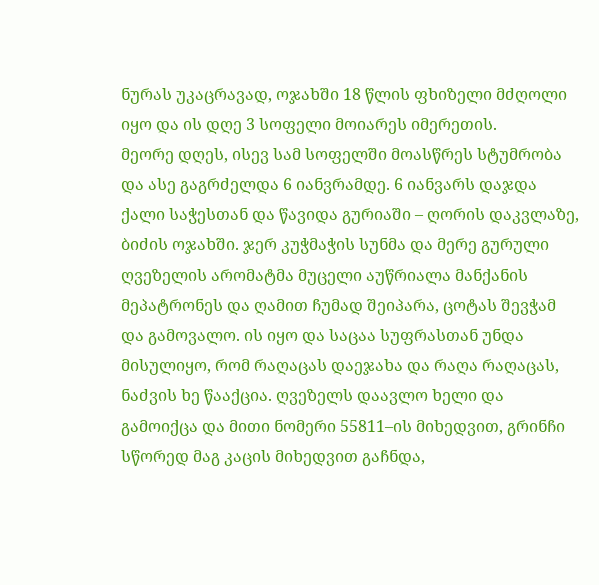ნურას უკაცრავად, ოჯახში 18 წლის ფხიზელი მძღოლი იყო და ის დღე 3 სოფელი მოიარეს იმერეთის.
მეორე დღეს, ისევ სამ სოფელში მოასწრეს სტუმრობა და ასე გაგრძელდა 6 იანვრამდე. 6 იანვარს დაჯდა ქალი საჭესთან და წავიდა გურიაში – ღორის დაკვლაზე, ბიძის ოჯახში. ჯერ კუჭმაჭის სუნმა და მერე გურული ღვეზელის არომატმა მუცელი აუწრიალა მანქანის მეპატრონეს და ღამით ჩუმად შეიპარა, ცოტას შევჭამ და გამოვალო. ის იყო და საცაა სუფრასთან უნდა მისულიყო, რომ რაღაცას დაეჯახა და რაღა რაღაცას, ნაძვის ხე წააქცია. ღვეზელს დაავლო ხელი და გამოიქცა და მითი ნომერი 55811–ის მიხედვით, გრინჩი სწორედ მაგ კაცის მიხედვით გაჩნდა,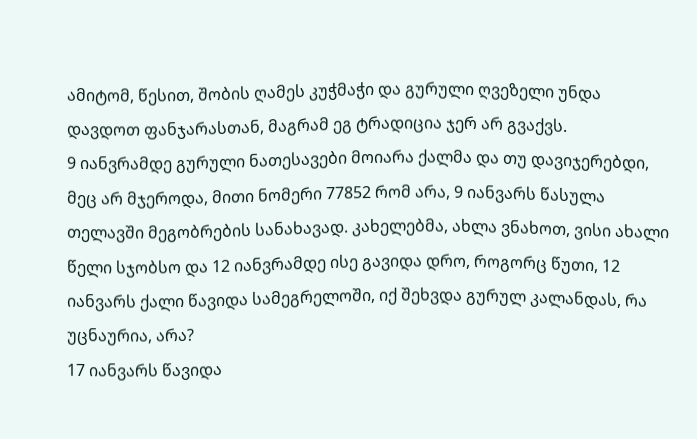ამიტომ, წესით, შობის ღამეს კუჭმაჭი და გურული ღვეზელი უნდა დავდოთ ფანჯარასთან, მაგრამ ეგ ტრადიცია ჯერ არ გვაქვს.
9 იანვრამდე გურული ნათესავები მოიარა ქალმა და თუ დავიჯერებდი, მეც არ მჯეროდა, მითი ნომერი 77852 რომ არა, 9 იანვარს წასულა თელავში მეგობრების სანახავად. კახელებმა, ახლა ვნახოთ, ვისი ახალი წელი სჯობსო და 12 იანვრამდე ისე გავიდა დრო, როგორც წუთი, 12 იანვარს ქალი წავიდა სამეგრელოში, იქ შეხვდა გურულ კალანდას, რა უცნაურია, არა?
17 იანვარს წავიდა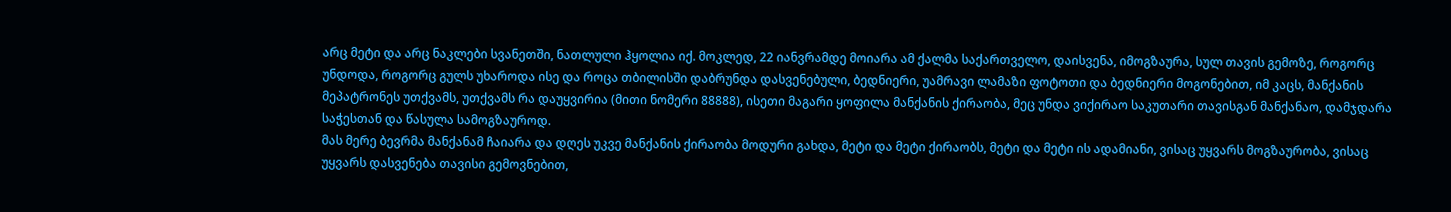არც მეტი და არც ნაკლები სვანეთში, ნათლული ჰყოლია იქ. მოკლედ, 22 იანვრამდე მოიარა ამ ქალმა საქართველო, დაისვენა, იმოგზაურა, სულ თავის გემოზე, როგორც უნდოდა, როგორც გულს უხაროდა ისე და როცა თბილისში დაბრუნდა დასვენებული, ბედნიერი, უამრავი ლამაზი ფოტოთი და ბედნიერი მოგონებით, იმ კაცს, მანქანის მეპატრონეს უთქვამს, უთქვამს რა დაუყვირია (მითი ნომერი 88888), ისეთი მაგარი ყოფილა მანქანის ქირაობა, მეც უნდა ვიქირაო საკუთარი თავისგან მანქანაო, დამჯდარა საჭესთან და წასულა სამოგზაუროდ.
მას მერე ბევრმა მანქანამ ჩაიარა და დღეს უკვე მანქანის ქირაობა მოდური გახდა, მეტი და მეტი ქირაობს, მეტი და მეტი ის ადამიანი, ვისაც უყვარს მოგზაურობა, ვისაც უყვარს დასვენება თავისი გემოვნებით,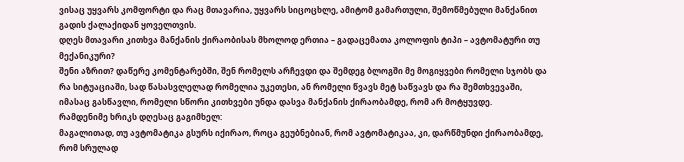ვისაც უყვარს კომფორტი და რაც მთავარია, უყვარს სიცოცხლე, ამიტომ გამართული, შემოწმებული მანქანით გადის ქალაქიდან ყოველთვის.
დღეს მთავარი კითხვა მანქანის ქირაობისას მხოლოდ ერთია – გადაცემათა კოლოფის ტიპი – ავტომატური თუ მექანიკური?
შენი აზრით? დაწერე კომენტარებში, შენ რომელს არჩევდი და შემდეგ ბლოგში მე მოგიყვები რომელი სჯობს და რა სიტუაციაში, სად წასასვლელად რომელია უკეთესი, ან რომელი წვავს მეტ საწვავს და რა შემთხვევაში, იმასაც გასწავლი, რომელი სწორი კითხვები უნდა დასვა მანქანის ქირაობამდე, რომ არ მოტყუვდე.
რამდენიმე ხრიკს დღესაც გაგიმხელ:
მაგალითად, თუ ავტომატიკა გსურს იქირაო, როცა გეუბნებიან, რომ ავტომატიკაა, კი, დარწმუნდი ქირაობამდე, რომ სრულად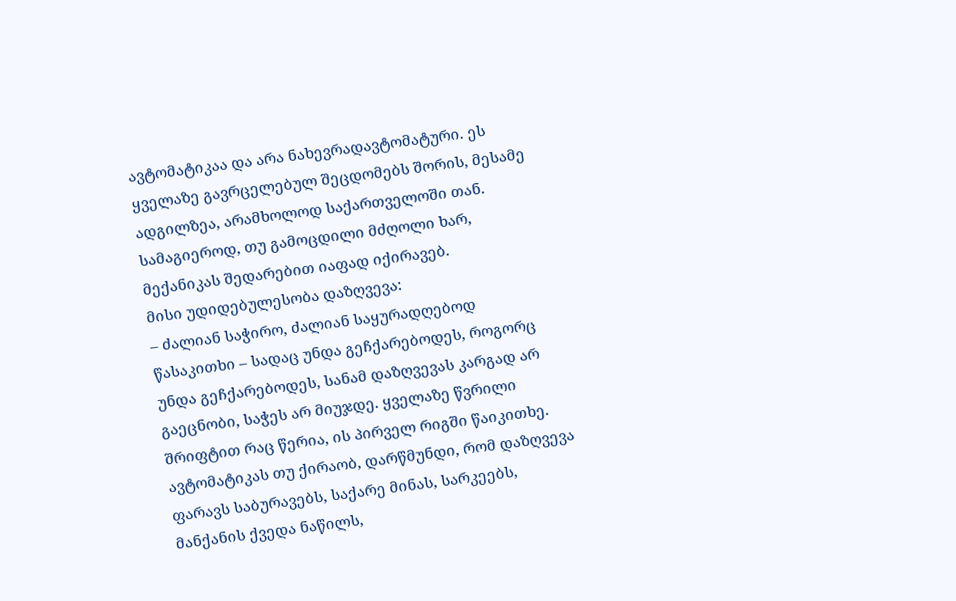ავტომატიკაა და არა ნახევრადავტომატური. ეს ყველაზე გავრცელებულ შეცდომებს შორის, მესამე ადგილზეა, არამხოლოდ საქართველოში თან.
სამაგიეროდ, თუ გამოცდილი მძღოლი ხარ, მექანიკას შედარებით იაფად იქირავებ.
მისი უდიდებულესობა დაზღვევა:
– ძალიან საჭირო, ძალიან საყურადღებოდ წასაკითხი – სადაც უნდა გეჩქარებოდეს, როგორც უნდა გეჩქარებოდეს, სანამ დაზღვევას კარგად არ გაეცნობი, საჭეს არ მიუჯდე. ყველაზე წვრილი შრიფტით რაც წერია, ის პირველ რიგში წაიკითხე.
ავტომატიკას თუ ქირაობ, დარწმუნდი, რომ დაზღვევა ფარავს საბურავებს, საქარე მინას, სარკეებს, მანქანის ქვედა ნაწილს,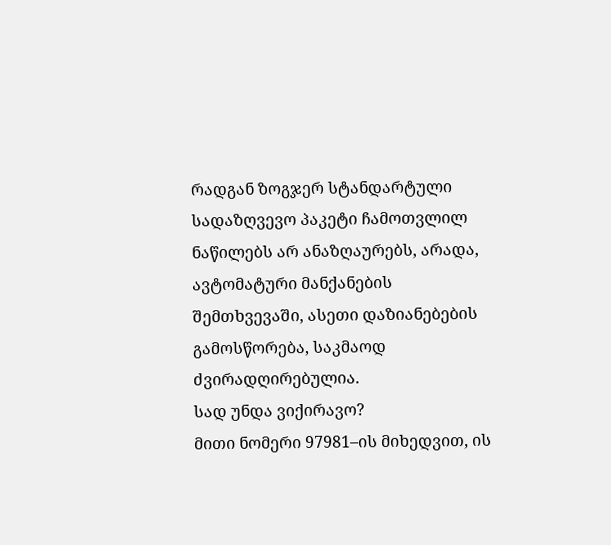რადგან ზოგჯერ სტანდარტული სადაზღვევო პაკეტი ჩამოთვლილ ნაწილებს არ ანაზღაურებს, არადა, ავტომატური მანქანების შემთხვევაში, ასეთი დაზიანებების გამოსწორება, საკმაოდ ძვირადღირებულია.
სად უნდა ვიქირავო?
მითი ნომერი 97981–ის მიხედვით, ის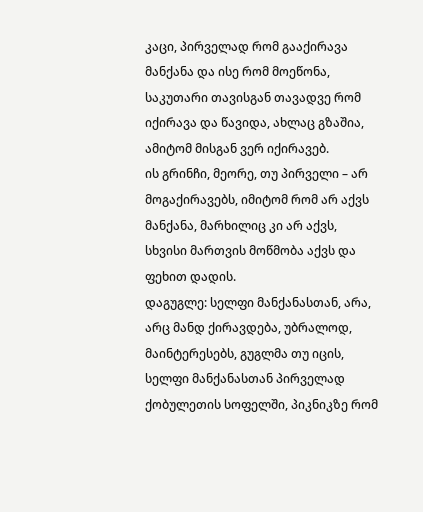კაცი, პირველად რომ გააქირავა მანქანა და ისე რომ მოეწონა, საკუთარი თავისგან თავადვე რომ იქირავა და წავიდა, ახლაც გზაშია, ამიტომ მისგან ვერ იქირავებ.
ის გრინჩი, მეორე, თუ პირველი – არ მოგაქირავებს, იმიტომ რომ არ აქვს მანქანა, მარხილიც კი არ აქვს, სხვისი მართვის მოწმობა აქვს და ფეხით დადის.
დაგუგლე: სელფი მანქანასთან, არა, არც მანდ ქირავდება, უბრალოდ, მაინტერესებს, გუგლმა თუ იცის, სელფი მანქანასთან პირველად ქობულეთის სოფელში, პიკნიკზე რომ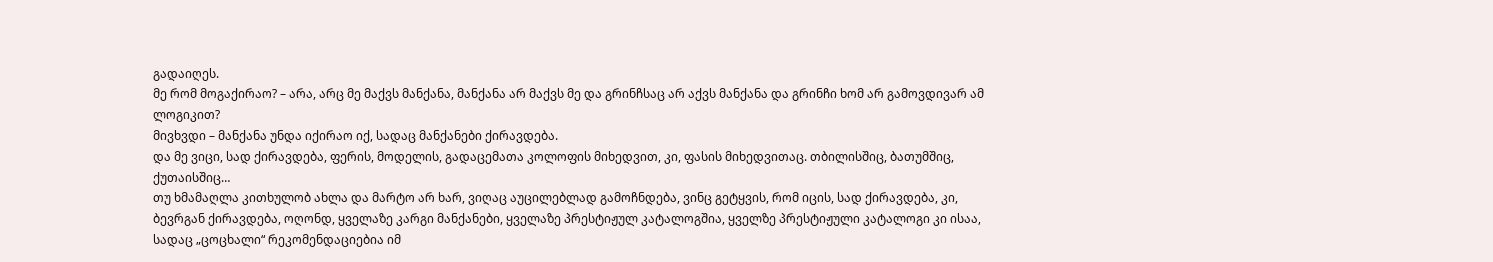გადაიღეს.
მე რომ მოგაქირაო? – არა, არც მე მაქვს მანქანა, მანქანა არ მაქვს მე და გრინჩსაც არ აქვს მანქანა და გრინჩი ხომ არ გამოვდივარ ამ ლოგიკით?
მივხვდი – მანქანა უნდა იქირაო იქ, სადაც მანქანები ქირავდება.
და მე ვიცი, სად ქირავდება, ფერის, მოდელის, გადაცემათა კოლოფის მიხედვით, კი, ფასის მიხედვითაც. თბილისშიც, ბათუმშიც, ქუთაისშიც…
თუ ხმამაღლა კითხულობ ახლა და მარტო არ ხარ, ვიღაც აუცილებლად გამოჩნდება, ვინც გეტყვის, რომ იცის, სად ქირავდება, კი, ბევრგან ქირავდება, ოღონდ, ყველაზე კარგი მანქანები, ყველაზე პრესტიჟულ კატალოგშია, ყველზე პრესტიჟული კატალოგი კი ისაა, სადაც „ცოცხალი“ რეკომენდაციებია იმ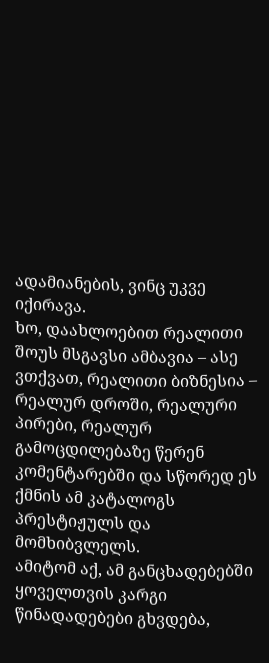ადამიანების, ვინც უკვე იქირავა.
ხო, დაახლოებით რეალითი შოუს მსგავსი ამბავია – ასე ვთქვათ, რეალითი ბიზნესია – რეალურ დროში, რეალური პირები, რეალურ გამოცდილებაზე წერენ კომენტარებში და სწორედ ეს ქმნის ამ კატალოგს პრესტიჟულს და მომხიბვლელს.
ამიტომ აქ, ამ განცხადებებში ყოველთვის კარგი წინადადებები გხვდება,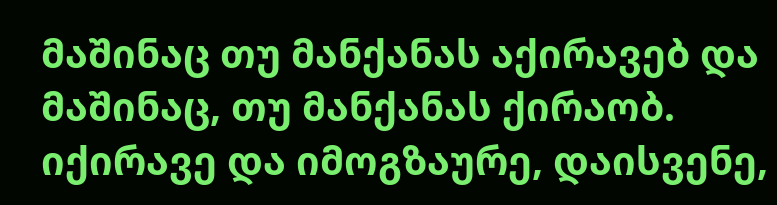მაშინაც თუ მანქანას აქირავებ და მაშინაც, თუ მანქანას ქირაობ.
იქირავე და იმოგზაურე, დაისვენე,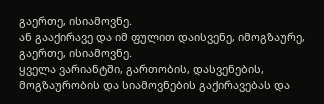გაერთე, ისიამოვნე.
ან გააქირავე და იმ ფულით დაისვენე, იმოგზაურე, გაერთე, ისიამოვნე.
ყველა ვარიანტში, გართობის, დასვენების, მოგზაურობის და სიამოვნების გაქირავებას და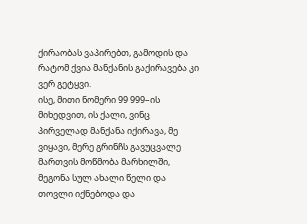ქირაობას ვაპირებთ, გამოდის და რატომ ქვია მანქანის გაქირავება კი ვერ გეტყვი.
ისე, მითი ნომერი 99 999–ის მიხედვით, ის ქალი, ვინც პირველად მანქანა იქირავა, მე ვიყავი, მერე გრინჩს გავუცვალე მართვის მოწმობა მარხილში, მეგონა სულ ახალი წელი და თოვლი იქნებოდა და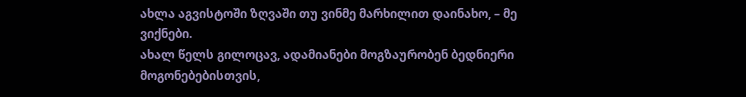ახლა აგვისტოში ზღვაში თუ ვინმე მარხილით დაინახო, – მე ვიქნები.
ახალ წელს გილოცავ, ადამიანები მოგზაურობენ ბედნიერი მოგონებებისთვის,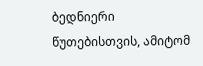ბედნიერი წუთებისთვის, ამიტომ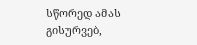სწორედ ამას გისურვებ,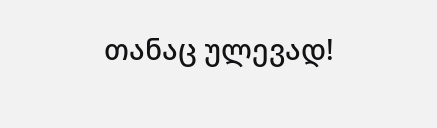თანაც ულევად!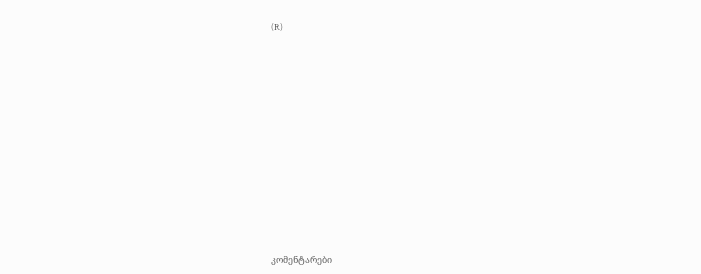(R)














კომენტარები